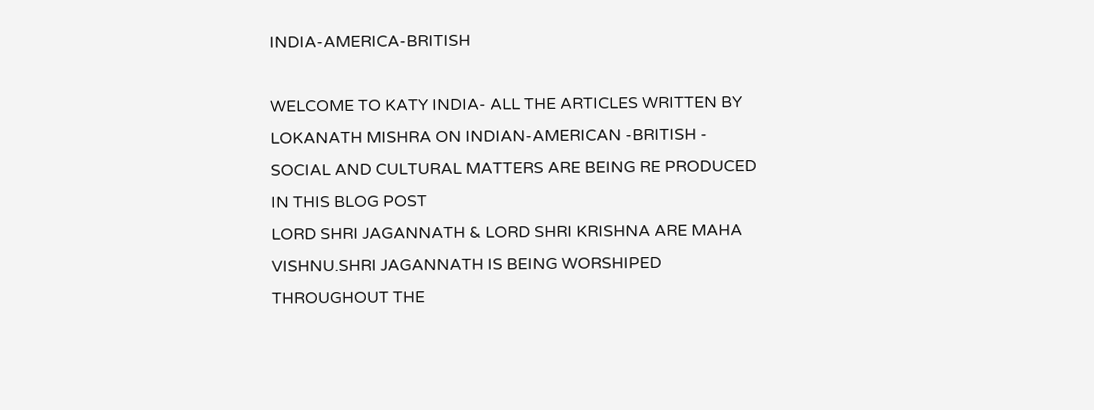INDIA-AMERICA-BRITISH

WELCOME TO KATY INDIA- ALL THE ARTICLES WRITTEN BY LOKANATH MISHRA ON INDIAN-AMERICAN -BRITISH - SOCIAL AND CULTURAL MATTERS ARE BEING RE PRODUCED IN THIS BLOG POST
LORD SHRI JAGANNATH & LORD SHRI KRISHNA ARE MAHA VISHNU.SHRI JAGANNATH IS BEING WORSHIPED THROUGHOUT THE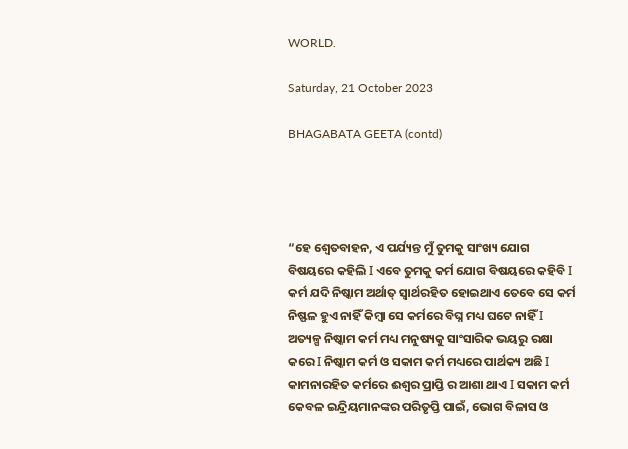WORLD.

Saturday, 21 October 2023

BHAGABATA GEETA (contd)




“ହେ ଶ୍ଵେତବାହନ, ଏ ପର୍ଯ୍ୟନ୍ତ ମୁଁ ତୁମକୁ ସାଂଖ୍ୟ ଯୋଗ ବିଷୟରେ କହିଲି Ι ଏବେ ତୁମକୁ କର୍ମ ଯୋଗ ବିଷୟରେ କହିବି Ι କର୍ମ ଯଦି ନିଷ୍କାମ ଅର୍ଥାତ୍ ସ୍ୱାର୍ଥରହିତ ହୋଇଥାଏ ତେବେ ସେ କର୍ମ ନିଷ୍ଫଳ ହୁଏ ନାହିଁ କିମ୍ବା ସେ କର୍ମରେ ବିଘ୍ନ ମଧ୍ୟ ଘଟେ ନାହିଁ Ι ଅତ୍ୟଳ୍ପ ନିଷ୍କାମ କର୍ମ ମଧ୍ୟ ମନୁଷ୍ୟକୁ ସାଂସାରିକ ଭୟରୁ ରକ୍ଷା କରେ Ι ନିଷ୍କାମ କର୍ମ ଓ ସକାମ କର୍ମ ମଧ୍ୟରେ ପାର୍ଥକ୍ୟ ଅଛି Ι କାମନାରହିତ କର୍ମରେ ଈଶ୍ୱର ପ୍ରାପ୍ତି ର ଆଶା ଥାଏ Ι ସକାମ କର୍ମ କେବଳ ଇନ୍ଦ୍ରିୟମାନଙ୍କର ପରିତୃପ୍ତି ପାଇଁ, ଭୋଗ ବିଳାସ ଓ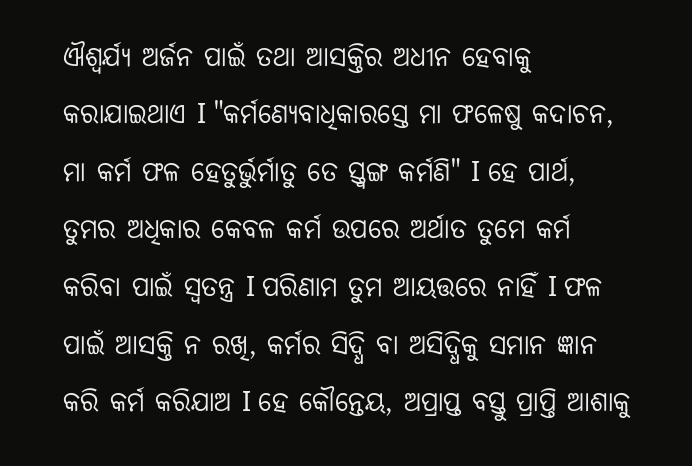ଐଶ୍ଵର୍ଯ୍ୟ ଅର୍ଜନ ପାଇଁ ତଥା ଆସକ୍ତିର ଅଧୀନ ହେବାକୁ କରାଯାଇଥାଏ Ι "କର୍ମଣ୍ୟେବାଧିକାରସ୍ତେ ମା ଫଳେଷୁ କଦାଚନ, ମା କର୍ମ ଫଳ ହେତୁର୍ଭୁର୍ମାତୁ ତେ ସ୍ତ୍ୱଙ୍ଗ କର୍ମଣି" Ι ହେ ପାର୍ଥ, ତୁମର ଅଧିକାର କେବଳ କର୍ମ ଉପରେ ଅର୍ଥାତ ତୁମେ କର୍ମ କରିବା ପାଇଁ ସ୍ୱତନ୍ତ୍ର Ι ପରିଣାମ ତୁମ ଆୟତ୍ତରେ ନାହିଁ Ι ଫଳ ପାଇଁ ଆସକ୍ତି ନ ରଖି, କର୍ମର ସିଦ୍ଧି ବା ଅସିଦ୍ଧିକୁ ସମାନ ଜ୍ଞାନ କରି କର୍ମ କରିଯାଅ Ι ହେ କୌନ୍ତେୟ, ଅପ୍ରାପ୍ତ ବସ୍ତୁ ପ୍ରାପ୍ତି ଆଶାକୁ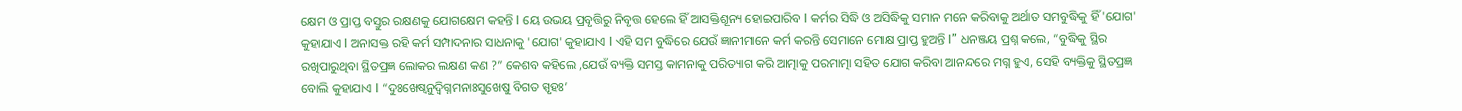କ୍ଷେମ ଓ ପ୍ରାପ୍ତ ବସ୍ତୁର ରକ୍ଷଣକୁ ଯୋଗକ୍ଷେମ କହନ୍ତି Ι ୟେ ଉଭୟ ପ୍ରବୃତ୍ତିରୁ ନିବୃତ୍ତ ହେଲେ ହିଁ ଆସକ୍ତିଶୂନ୍ୟ ହୋଇପାରିବ Ι କର୍ମର ସିଦ୍ଧି ଓ ଅସିଦ୍ଧିକୁ ସମାନ ମନେ କରିବାକୁ ଅର୍ଥାତ ସମବୁଦ୍ଧିକୁ ହିଁ 'ଯୋଗ' କୁହାଯାଏ Ι ଅନାସକ୍ତ ରହି କର୍ମ ସମ୍ପାଦନାର ସାଧନାକୁ 'ଯୋଗ' କୁହାଯାଏ Ι ଏହି ସମ ବୁଦ୍ଧିରେ ଯେଉଁ ଜ୍ଞାନୀମାନେ କର୍ମ କରନ୍ତି ସେମାନେ ମୋକ୍ଷ ପ୍ରାପ୍ତ ହୁଅନ୍ତି Ι” ଧନଞ୍ଜୟ ପ୍ରଶ୍ନ କଲେ, “ବୁଦ୍ଧିକୁ ସ୍ଥିର ରଖିପାରୁଥିବା ସ୍ଥିତପ୍ରଜ୍ଞ ଲୋକର ଲକ୍ଷଣ କଣ ?” କେଶବ କହିଲେ ,ଯେଉଁ ବ୍ୟକ୍ତି ସମସ୍ତ କାମନାକୁ ପରିତ୍ୟାଗ କରି ଆତ୍ମାକୁ ପରମାତ୍ମା ସହିତ ଯୋଗ କରିବା ଆନନ୍ଦରେ ମଗ୍ନ ହୁଏ, ସେହି ବ୍ୟକ୍ତିକୁ ସ୍ଥିତପ୍ରଜ୍ଞ ବୋଲି କୁହାଯାଏ Ι “ଦୁଃଖେଷ୍ୱନୁଦ୍ବିଗ୍ନମନାଃସୁଖେଷୁ ବିଗତ ସ୍ପୃହଃ’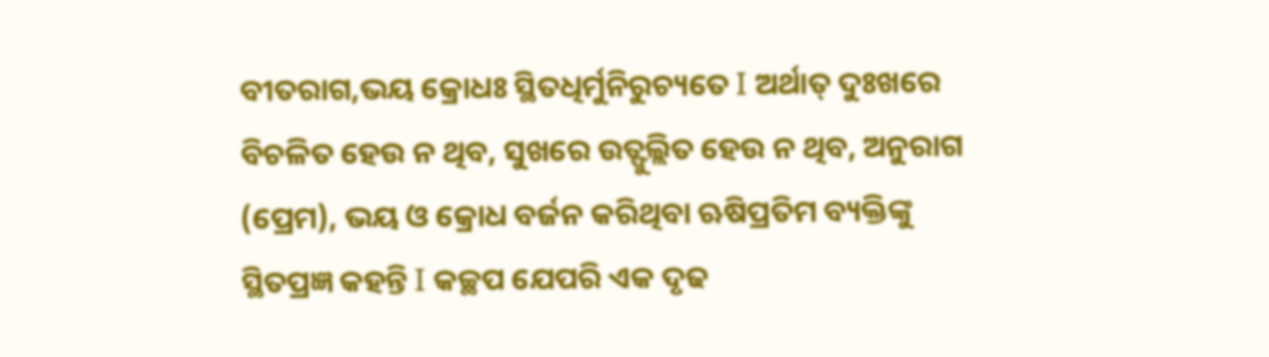ବୀତରାଗ,ଭୟ କ୍ରୋଧଃ ସ୍ଥିତଧିର୍ମୁନିରୁଚ୍ୟତେ Ι ଅର୍ଥାତ୍ ଦୁଃଖରେ ବିଚଳିତ ହେଉ ନ ଥିବ, ସୁଖରେ ଉତ୍ଫୁଲ୍ଲିତ ହେଉ ନ ଥିବ, ଅନୁରାଗ (ପ୍ରେମ), ଭୟ ଓ କ୍ରୋଧ ବର୍ଜନ କରିଥିବା ଋଷିପ୍ରତିମ ବ୍ୟକ୍ତିଙ୍କୁ ସ୍ଥିତପ୍ରଜ୍ଞ କହନ୍ତି Ι କଚ୍ଛପ ଯେପରି ଏକ ଦୃଢ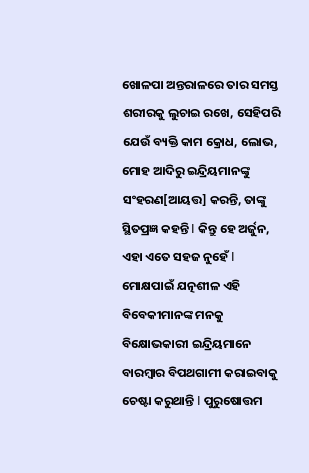ଖୋଳପା ଅନ୍ତରାଳରେ ତାର ସମସ୍ତ ଶରୀରକୁ ଲୁଚାଇ ରଖେ, ସେହିପରି ଯେଉଁ ବ୍ୟକ୍ତି କାମ କ୍ରୋଧ, ଲୋଭ, ମୋହ ଆଦିରୁ ଇନ୍ଦ୍ରିୟମାନଙ୍କୁ ସଂହରଣ[ଆୟତ୍ତ] କରନ୍ତି, ତାଙ୍କୁ ସ୍ଥିତପ୍ରଜ୍ଞ କହନ୍ତି Ι କିନ୍ତୁ ହେ ଅର୍ଜୁନ, ଏହା ଏତେ ସହଜ ନୁହେଁ Ι ମୋକ୍ଷପାଇଁ ଯତ୍ନଶୀଳ ଏହି ବିବେକୀମାନଙ୍କ ମନକୁ ବିକ୍ଷୋଭକାରୀ ଇନ୍ଦ୍ରିୟମାନେ ବାରମ୍ବାର ବିପଥଗାମୀ କରାଇବାକୁ ଚେଷ୍ଟା କରୁଥାନ୍ତି Ι ପୁରୁଷୋତ୍ତମ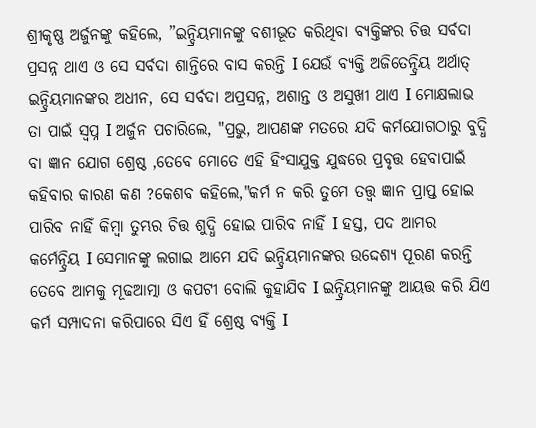ଶ୍ରୀକୃଷ୍ଣ ଅର୍ଜୁନଙ୍କୁ କହିଲେ, ”ଇନ୍ଦ୍ରିୟମାନଙ୍କୁ ବଶୀଭୂତ କରିଥିବା ବ୍ୟକ୍ତିଙ୍କର ଚିତ୍ତ ସର୍ବଦା ପ୍ରସନ୍ନ ଥାଏ ଓ ସେ ସର୍ବଦା ଶାନ୍ତିରେ ବାସ କରନ୍ତି Ι ଯେଉଁ ବ୍ୟକ୍ତି ଅଜିତେନ୍ଦ୍ରିୟ ଅର୍ଥାତ୍ ଇନ୍ଦ୍ରିୟମାନଙ୍କର ଅଧୀନ, ସେ ସର୍ବଦା ଅପ୍ରସନ୍ନ, ଅଶାନ୍ତ ଓ ଅସୁଖୀ ଥାଏ Ι ମୋକ୍ଷଲାଭ ତା ପାଇଁ ସ୍ୱପ୍ନ Ι ଅର୍ଜୁନ ପଚାରିଲେ, "ପ୍ରଭୁ, ଆପଣଙ୍କ ମତରେ ଯଦି କର୍ମଯୋଗଠାରୁ ବୁଦ୍ଧି ବା ଜ୍ଞାନ ଯୋଗ ଶ୍ରେଷ୍ଠ ,ତେବେ ମୋତେ ଏହି ହିଂସାଯୁକ୍ତ ଯୁଦ୍ଧରେ ପ୍ରବୃତ୍ତ ହେବାପାଇଁ କହିବାର କାରଣ କଣ ?କେଶବ କହିଲେ,"କର୍ମ ନ କରି ତୁମେ ତତ୍ତ୍ୱ ଜ୍ଞାନ ପ୍ରାପ୍ତ ହୋଇ ପାରିବ ନାହିଁ କିମ୍ବା ତୁମ୍ଭର ଚିତ୍ତ ଶୁଦ୍ଧି ହୋଇ ପାରିବ ନାହିଁ Ι ହସ୍ତ, ପଦ ଆମର କର୍ମେନ୍ଦ୍ରିୟ Ι ସେମାନଙ୍କୁ ଲଗାଇ ଆମେ ଯଦି ଇନ୍ଦ୍ରିୟମାନଙ୍କର ଉଦ୍ଦେଶ୍ୟ ପୂରଣ କରନ୍ତି ତେବେ ଆମକୁ ମୂଢଆତ୍ମା ଓ କପଟୀ ବୋଲି କୁହାଯିବ Ι ଇନ୍ଦ୍ରିୟମାନଙ୍କୁ ଆୟତ୍ତ କରି ଯିଏ କର୍ମ ସମ୍ପାଦନା କରିପାରେ ସିଏ ହିଁ ଶ୍ରେଷ୍ଠ ବ୍ୟକ୍ତି Ι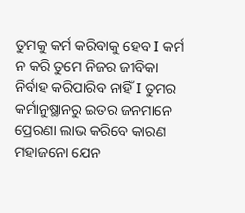ତୁମକୁ କର୍ମ କରିବାକୁ ହେବ Ι କର୍ମ ନ କରି ତୁମେ ନିଜର ଜୀବିକା ନିର୍ବାହ କରିପାରିବ ନାହିଁ Ι ତୁମର କର୍ମାନୁଷ୍ଥାନରୁ ଇତର ଜନମାନେ ପ୍ରେରଣା ଲାଭ କରିବେ କାରଣ ମହାଜନୋ ଯେନ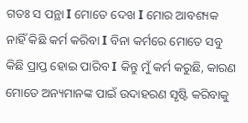ଗତଃ ସ ପନ୍ଥା Ι ମୋତେ ଦେଖ Ι ମୋର ଆବଶ୍ୟକ ନାହିଁ କିଛି କର୍ମ କରିବା Ι ବିନା କର୍ମରେ ମୋତେ ସବୁ କିଛି ପ୍ରାପ୍ତ ହୋଇ ପାରିବ Ι କିନ୍ତୁ ମୁଁ କର୍ମ କରୁଛି, କାରଣ ମୋତେ ଅନ୍ୟମାନଙ୍କ ପାଇଁ ଉଦାହରଣ ସୃଷ୍ଟି କରିବାକୁ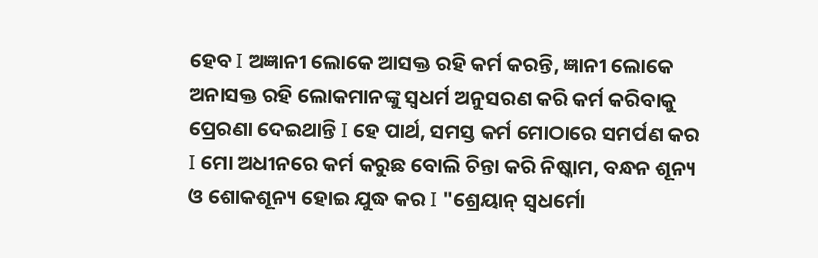ହେବ Ι ଅଜ୍ଞାନୀ ଲୋକେ ଆସକ୍ତ ରହି କର୍ମ କରନ୍ତି, ଜ୍ଞାନୀ ଲୋକେ ଅନାସକ୍ତ ରହି ଲୋକମାନଙ୍କୁ ସ୍ୱଧର୍ମ ଅନୁସରଣ କରି କର୍ମ କରିବାକୁ ପ୍ରେରଣା ଦେଇଥାନ୍ତି Ι ହେ ପାର୍ଥ, ସମସ୍ତ କର୍ମ ମୋଠାରେ ସମର୍ପଣ କର Ι ମୋ ଅଧୀନରେ କର୍ମ କରୁଛ ବୋଲି ଚିନ୍ତା କରି ନିଷ୍କାମ, ବନ୍ଧନ ଶୂନ୍ୟ ଓ ଶୋକଶୂନ୍ୟ ହୋଇ ଯୁଦ୍ଧ କର Ι "ଶ୍ରେୟାନ୍ ସ୍ୱଧର୍ମୋ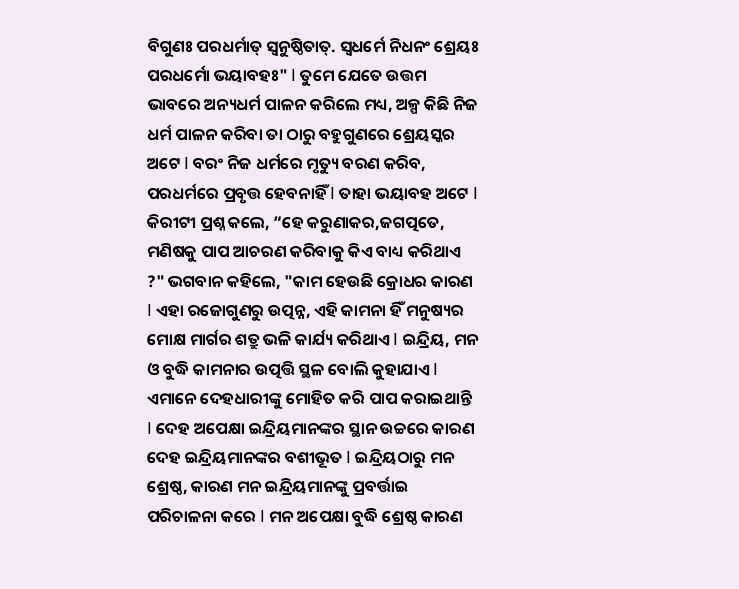ବିଗୁଣଃ ପରଧର୍ମାତ୍ ସ୍ୱନୁଷ୍ଠିତାତ୍. ସ୍ଵଧର୍ମେ ନିଧନଂ ଶ୍ରେୟଃ ପରଧର୍ମୋ ଭୟାବହଃ" Ι ତୁମେ ଯେତେ ଉତ୍ତମ ଭାବରେ ଅନ୍ୟଧର୍ମ ପାଳନ କରିଲେ ମଧ୍ୟ, ଅଳ୍ପ କିଛି ନିଜ ଧର୍ମ ପାଳନ କରିବା ତା ଠାରୁ ବହୁଗୁଣରେ ଶ୍ରେୟସ୍କର ଅଟେ Ι ବରଂ ନିଜ ଧର୍ମରେ ମୃତ୍ୟୁ ବରଣ କରିବ, ପରଧର୍ମରେ ପ୍ରବୃତ୍ତ ହେବନାହିଁ Ι ତାହା ଭୟାବହ ଅଟେ Ι କିରୀଟୀ ପ୍ରଶ୍ନ କଲେ, “ହେ କରୁଣାକର,ଜଗତ୍ପତେ, ମଣିଷକୁ ପାପ ଆଚରଣ କରିବାକୁ କିଏ ବାଧ୍ୟ କରିଥାଏ ?" ଭଗବାନ କହିଲେ, "କାମ ହେଉଛି କ୍ରୋଧର କାରଣ Ι ଏହା ରଜୋଗୁଣରୁ ଉତ୍ପନ୍ନ, ଏହି କାମନା ହିଁ ମନୁଷ୍ୟର ମୋକ୍ଷ ମାର୍ଗର ଶତ୍ରୁ ଭଳି କାର୍ଯ୍ୟ କରିଥାଏ Ι ଇନ୍ଦ୍ରିୟ, ମନ ଓ ବୁଦ୍ଧି କାମନାର ଉତ୍ପତ୍ତି ସ୍ଥଳ ବୋଲି କୁହାଯାଏ Ι ଏମାନେ ଦେହଧାରୀଙ୍କୁ ମୋହିତ କରି ପାପ କରାଇଥାନ୍ତି Ι ଦେହ ଅପେକ୍ଷା ଇନ୍ଦ୍ରିୟମାନଙ୍କର ସ୍ଥାନ ଉଚ୍ଚରେ କାରଣ ଦେହ ଇନ୍ଦ୍ରିୟମାନଙ୍କର ବଶୀଭୂତ Ι ଇନ୍ଦ୍ରିୟଠାରୁ ମନ ଶ୍ରେଷ୍ଠ, କାରଣ ମନ ଇନ୍ଦ୍ରିୟମାନଙ୍କୁ ପ୍ରବର୍ତ୍ତାଇ ପରିଚାଳନା କରେ Ι ମନ ଅପେକ୍ଷା ବୁଦ୍ଧି ଶ୍ରେଷ୍ଠ କାରଣ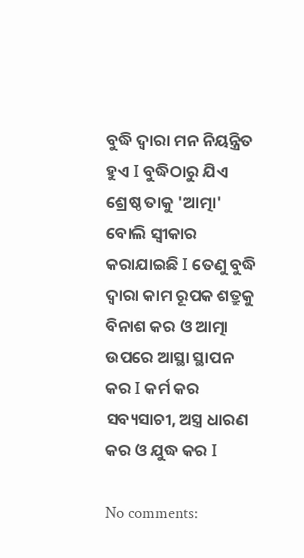ବୁଦ୍ଧି ଦ୍ୱାରା ମନ ନିୟନ୍ତ୍ରିତ ହୁଏ Ι ବୁଦ୍ଧିଠାରୁ ଯିଏ ଶ୍ରେଷ୍ଠ ତାକୁ 'ଆତ୍ମା' ବୋଲି ସ୍ଵୀକାର କରାଯାଇଛି Ι ତେଣୁ ବୁଦ୍ଧି ଦ୍ୱାରା କାମ ରୂପକ ଶତ୍ରୁକୁ ବିନାଶ କର ଓ ଆତ୍ମା ଉପରେ ଆସ୍ଥା ସ୍ଥାପନ କର Ι କର୍ମ କର ସବ୍ୟସାଚୀ, ଅସ୍ତ୍ର ଧାରଣ କର ଓ ଯୁଦ୍ଧ କର Ι

No comments: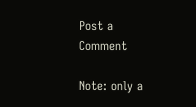Post a Comment

Note: only a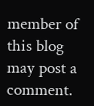member of this blog may post a comment.